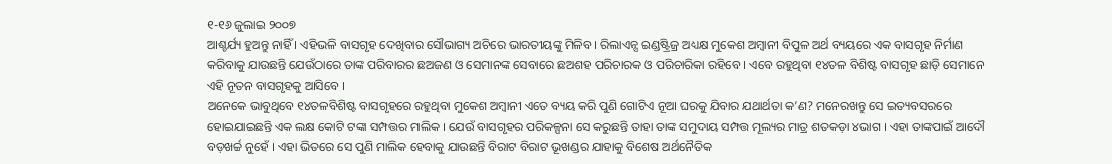୧-୧୬ ଜୁଲାଇ ୨୦୦୭
ଆଶ୍ଚର୍ଯ୍ୟ ହୁଅନ୍ତୁ ନାହିଁ । ଏହିଭଳି ବାସଗୃହ ଦେଖିବାର ସୌଭାଗ୍ୟ ଅଚିରେ ଭାରତୀୟଙ୍କୁ ମିଳିବ । ରିଲାଏନ୍ସ ଇଣ୍ଡଷ୍ଟ୍ରିଜ୍ର ଅଧ୍ୟକ୍ଷ ମୁକେଶ ଅମ୍ବାନୀ ବିପୁଳ ଅର୍ଥ ବ୍ୟୟରେ ଏକ ବାସଗୃହ ନିର୍ମାଣ କରିବାକୁ ଯାଉଛନ୍ତି ଯେଉଁଠାରେ ତାଙ୍କ ପରିବାରର ଛଅଜଣ ଓ ସେମାନଙ୍କ ସେବାରେ ଛଅଶହ ପରିଚାରକ ଓ ପରିଚାରିକା ରହିବେ । ଏବେ ରହୁଥିବା ୧୪ତଳ ବିଶିଷ୍ଟ ବାସଗୃହ ଛାଡ଼ି ସେମାନେ ଏହି ନୂତନ ବାସଗୃହକୁ ଆସିବେ ।
ଅନେକେ ଭାବୁଥିବେ ୧୪ତଳବିଶିଷ୍ଟ ବାସଗୃହରେ ରହୁଥିବା ମୁକେଶ ଅମ୍ବାନୀ ଏତେ ବ୍ୟୟ କରି ପୁଣି ଗୋଟିଏ ନୂଆ ଘରକୁ ଯିବାର ଯଥାର୍ଥତା କ’ଣ? ମନେରଖନ୍ତୁ ସେ ଇତ୍ୟବସରରେ ହୋଇଯାଇଛନ୍ତି ଏକ ଲକ୍ଷ କୋଟି ଟଙ୍କା ସମ୍ପତ୍ତର ମାଲିକ । ଯେଉଁ ବାସଗୃହର ପରିକଳ୍ପନା ସେ କରୁଛନ୍ତି ତାହା ତାଙ୍କ ସମୁଦାୟ ସମ୍ପତ୍ତ ମୂଲ୍ୟର ମାତ୍ର ଶତକଡ଼ା ୪ଭାଗ । ଏହା ତାଙ୍କପାଇଁ ଆଦୌ ବଡ଼ଖର୍ଚ୍ଚ ନୁହେଁ । ଏହା ଭିତରେ ସେ ପୁଣି ମାଲିକ ହେବାକୁ ଯାଉଛନ୍ତି ବିରାଟ ବିରାଟ ଭୂଖଣ୍ଡର ଯାହାକୁ ବିଶେଷ ଅର୍ଥନୈତିକ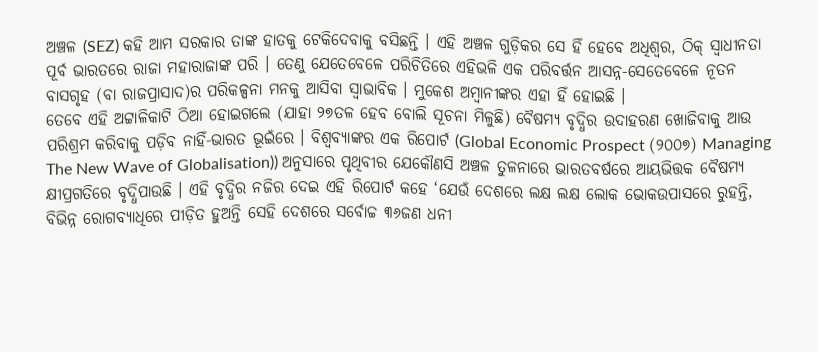ଅଞ୍ଚଳ (SEZ) କହି ଆମ ସରକାର ତାଙ୍କ ହାତକୁ ଟେକିଦେବାକୁ ବସିଛନ୍ତି । ଏହି ଅଞ୍ଚଳ ଗୁଡ଼ିକର ସେ ହିଁ ହେବେ ଅଧିଶ୍ୱର, ଠିକ୍ ସ୍ୱାଧୀନତା ପୂର୍ବ ଭାରତରେ ରାଜା ମହାରାଜାଙ୍କ ପରି । ତେଣୁ ଯେତେବେଳେ ପରିଚିତିରେ ଏହିଭଳି ଏକ ପରିବର୍ତ୍ତନ ଆସନ୍ନ-ସେତେବେଳେ ନୂତନ ବାସଗୃହ (ବା ରାଜପ୍ରାସାଦ)ର ପରିକଳ୍ପନା ମନକୁ ଆସିବା ସ୍ୱାଭାବିକ । ମୁକେଶ ଅମ୍ବାନୀଙ୍କର ଏହା ହିଁ ହୋଇଛି ।
ତେବେ ଏହି ଅଟ୍ଟାଳିକାଟି ଠିଆ ହୋଇଗଲେ (ଯାହା ୨୭ତଳ ହେବ ବୋଲି ସୂଚନା ମିଳୁଛି) ବୈଷମ୍ୟ ବୃଦ୍ଧିର ଉଦାହରଣ ଖୋଜିବାକୁ ଆଉ ପରିଶ୍ରମ କରିବାକୁ ପଡ଼ିବ ନାହିଁ-ଭାରତ ଭୂଇଁରେ । ବିଶ୍ୱବ୍ୟାଙ୍କର ଏକ ରିପୋର୍ଟ (Global Economic Prospect (୨୦୦୭) Managing The New Wave of Globalisation)) ଅନୁସାରେ ପୃଥିବୀର ଯେକୌଣସି ଅଞ୍ଚଳ ତୁଳନାରେ ଭାରତବର୍ଷରେ ଆୟଭିତ୍ତକ ବୈଷମ୍ୟ କ୍ଷୀପ୍ରଗତିରେ ବୃଦ୍ଧିପାଉଛି । ଏହି ବୃଦ୍ଧିର ନଜିର ଦେଇ ଏହି ରିପୋର୍ଟ କହେ ‘ଯେଉଁ ଦେଶରେ ଲକ୍ଷ ଲକ୍ଷ ଲୋକ ଭୋକଉପାସରେ ରୁହନ୍ତି, ବିଭିନ୍ନ ରୋଗବ୍ୟାଧିରେ ପୀଡ଼ିତ ହୁଅନ୍ତି ସେହି ଦେଶରେ ସର୍ବୋଚ୍ଚ ୩୬ଜଣ ଧନୀ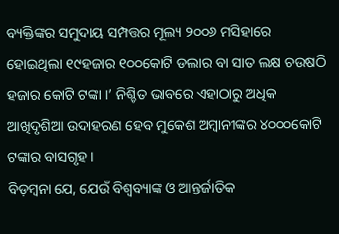ବ୍ୟକ୍ତିଙ୍କର ସମୁଦାୟ ସମ୍ପତ୍ତର ମୂଲ୍ୟ ୨୦୦୬ ମସିହାରେ ହୋଇଥିଲା ୧୯ହଜାର ୧୦୦କୋଟି ଡଲାର ବା ସାତ ଲକ୍ଷ ଚଉଷଠି ହଜାର କୋଟି ଟଙ୍କା ।’ ନିଶ୍ଚିତ ଭାବରେ ଏହାଠାରୁ ଅଧିକ ଆଖିଦୃଶିଆ ଉଦାହରଣ ହେବ ମୁକେଶ ଅମ୍ବାନୀଙ୍କର ୪୦୦୦କୋଟି ଟଙ୍କାର ବାସଗୃହ ।
ବିଡ଼ମ୍ବନା ଯେ, ଯେଉଁ ବିଶ୍ୱବ୍ୟାଙ୍କ ଓ ଆନ୍ତର୍ଜାତିକ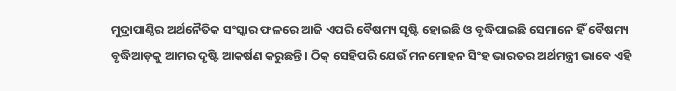ମୁଦ୍ରାପାଣ୍ଠିର ଅର୍ଥନୈତିକ ସଂସ୍କାର ଫଳରେ ଆଜି ଏପରି ବୈଷମ୍ୟ ସୃଷ୍ଟି ହୋଇଛି ଓ ବୃଦ୍ଧିପାଇଛି ସେମାନେ ହିଁ ବୈଷମ୍ୟ ବୃଦ୍ଧିଆଡ଼କୁ ଆମର ଦୃଷ୍ଟି ଆକର୍ଷଣ କରୁଛନ୍ତି । ଠିକ୍ ସେହିପରି ଯେଉଁ ମନମୋହନ ସିଂହ ଭାରତର ଅର୍ଥମନ୍ତ୍ରୀ ଭାବେ ଏହି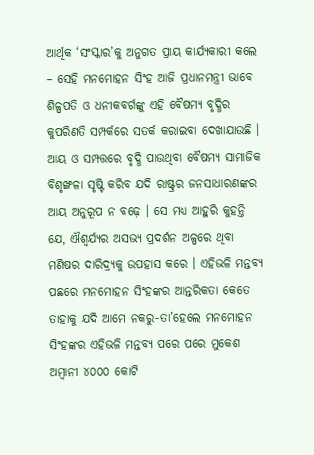ଆର୍ଥିକ ‘ସଂସ୍କାର’କୁ ଅନୁଗତ ପ୍ରାୟ କାର୍ଯ୍ୟକାରୀ କଲେ – ସେହି ମନମୋହନ ସିଂହ ଆଜି ପ୍ରଧାନମନ୍ତ୍ରୀ ଭାବେ ଶିଳ୍ପପତି ଓ ଧନୀକବର୍ଗଙ୍କୁ ଏହି ବୈଷମ୍ୟ ବୃଦ୍ଧିର କୁପରିଣତି ସମ୍ପର୍କରେ ସତର୍କ କରାଇବା ଦେଖାଯାଉଛି । ଆୟ ଓ ସମ୍ପତ୍ତରେ ବୃଦ୍ଧି ପାଉଥିବା ବୈଷମ୍ୟ ସାମାଜିକ ବିଶୃଙ୍ଖଳା ସୃଷ୍ଟି କରିବ ଯଦି ରାଷ୍ଟ୍ରର ଜନସାଧାରଣଙ୍କର ଆୟ ଅନୁରୂପ ନ ବଢ଼େ । ସେ ମଧ୍ୟ ଆହୁରି କୁହନ୍ତି ଯେ, ଐଶ୍ୱର୍ଯ୍ୟର ଅସଭ୍ୟ ପ୍ରଦର୍ଶନ ଅଳ୍ପରେ ଥିବା ମଣିଷର ଦାରିଦ୍ର୍ୟକୁ ଉପହାସ କରେ । ଏହିଭଳି ମନ୍ତବ୍ୟ ପଛରେ ମନମୋହନ ସିଂହଙ୍କର ଆନ୍ତରିକତା କେତେ ତାହାକୁ ଯଦି ଆମେ ନକରୁ-ତା’ହେଲେ ମନମୋହନ ସିଂହଙ୍କର ଏହିଭଳି ମନ୍ତବ୍ୟ ପରେ ପରେ ମୁକେଶ ଅମ୍ବାନୀ ୪୦୦୦ କୋଟି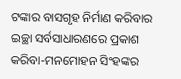ଟଙ୍କାର ବାସଗୃହ ନିର୍ମାଣ କରିବାର ଇଚ୍ଛା ସର୍ବସାଧାରଣରେ ପ୍ରକାଶ କରିବା-ମନମୋହନ ସିଂହଙ୍କର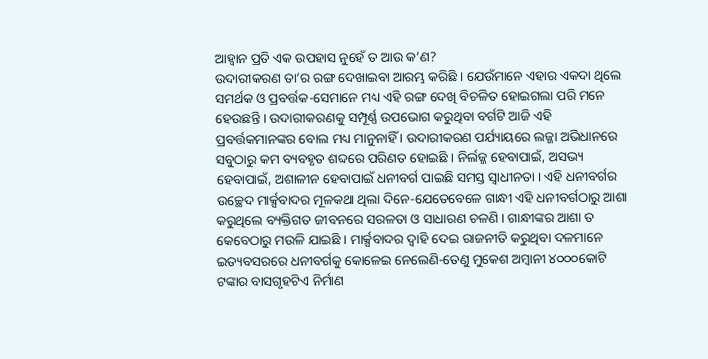ଆହ୍ୱାନ ପ୍ରତି ଏକ ଉପହାସ ନୁହେଁ ତ ଆଉ କ’ଣ?
ଉଦାରୀକରଣ ତା’ର ରଙ୍ଗ ଦେଖାଇବା ଆରମ୍ଭ କରିଛି । ଯେଉଁମାନେ ଏହାର ଏକଦା ଥିଲେ ସମର୍ଥକ ଓ ପ୍ରବର୍ତ୍ତକ-ସେମାନେ ମଧ୍ୟ ଏହି ରଙ୍ଗ ଦେଖି ବିଚଳିତ ହୋଇଗଲା ପରି ମନେ ହେଉଛନ୍ତି । ଉଦାରୀକରଣକୁ ସମ୍ପୂର୍ଣ୍ଣ ଉପଭୋଗ କରୁଥିବା ବର୍ଗଟି ଆଜି ଏହି ପ୍ରବର୍ତ୍ତକମାନଙ୍କର ବୋଲ ମଧ୍ୟ ମାନୁନାହିଁ । ଉଦାରୀକରଣ ପର୍ଯ୍ୟାୟରେ ଲଜ୍ଜା ଅଭିଧାନରେ ସବୁଠାରୁ କମ ବ୍ୟବହୃତ ଶବ୍ଦରେ ପରିଣତ ହୋଇଛି । ନିର୍ଲଜ୍ଜ ହେବାପାଇଁ, ଅସଭ୍ୟ ହେବାପାଇଁ, ଅଶାଳୀନ ହେବାପାଇଁ ଧନୀବର୍ଗ ପାଇଛି ସମସ୍ତ ସ୍ୱାଧୀନତା । ଏହି ଧନୀବର୍ଗର ଉଚ୍ଛେଦ ମାର୍କ୍ସବାଦର ମୂଳକଥା ଥିଲା ଦିନେ-ଯେତେବେଳେ ଗାନ୍ଧୀ ଏହି ଧନୀବର୍ଗଠାରୁ ଆଶା କରୁଥିଲେ ବ୍ୟକ୍ତିଗତ ଜୀବନରେ ସରଳତା ଓ ସାଧାରଣ ଚଳଣି । ଗାନ୍ଧୀଙ୍କର ଆଶା ତ କେବେଠାରୁ ମଉଳି ଯାଇଛି । ମାର୍କ୍ସବାଦର ଦ୍ୱାହି ଦେଇ ରାଜନୀତି କରୁଥିବା ଦଳମାନେ ଇତ୍ୟବସରରେ ଧନୀବର୍ଗକୁ କୋଳେଇ ନେଲେଣି-ତେଣୁ ମୁକେଶ ଅମ୍ବାନୀ ୪୦୦୦କୋଟି ଟଙ୍କାର ବାସଗୃହଟିଏ ନିର୍ମାଣ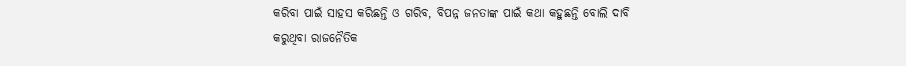କରିବା ପାଇଁ ସାହସ କରିଛନ୍ତି ଓ ଗରିବ, ବିପନ୍ନ ଜନତାଙ୍କ ପାଇଁ କଥା କହୁଛନ୍ତି ବୋଲି ଦାବି କରୁଥିବା ରାଜନୈତିକ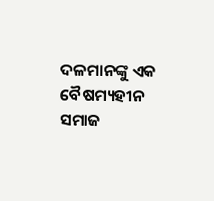ଦଳମାନଙ୍କୁ ଏକ ବୈଷମ୍ୟହୀନ ସମାଜ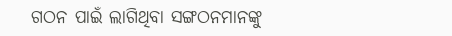ଗଠନ ପାଇଁ ଲାଗିଥିବା ସଙ୍ଗଠନମାନଙ୍କୁ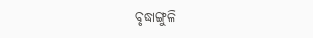ବୃଦ୍ଧାଙ୍ଗୁଳି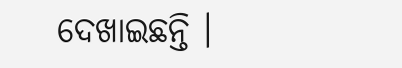ଦେଖାଇଛନ୍ତି ।